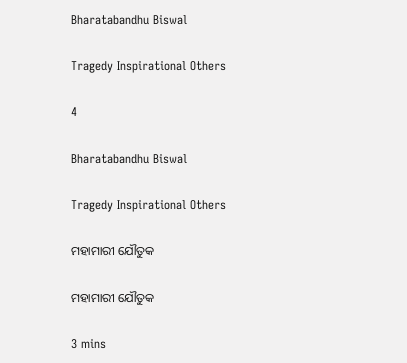Bharatabandhu Biswal

Tragedy Inspirational Others

4

Bharatabandhu Biswal

Tragedy Inspirational Others

ମହାମାରୀ ଯୌତୁକ

ମହାମାରୀ ଯୌତୁକ

3 mins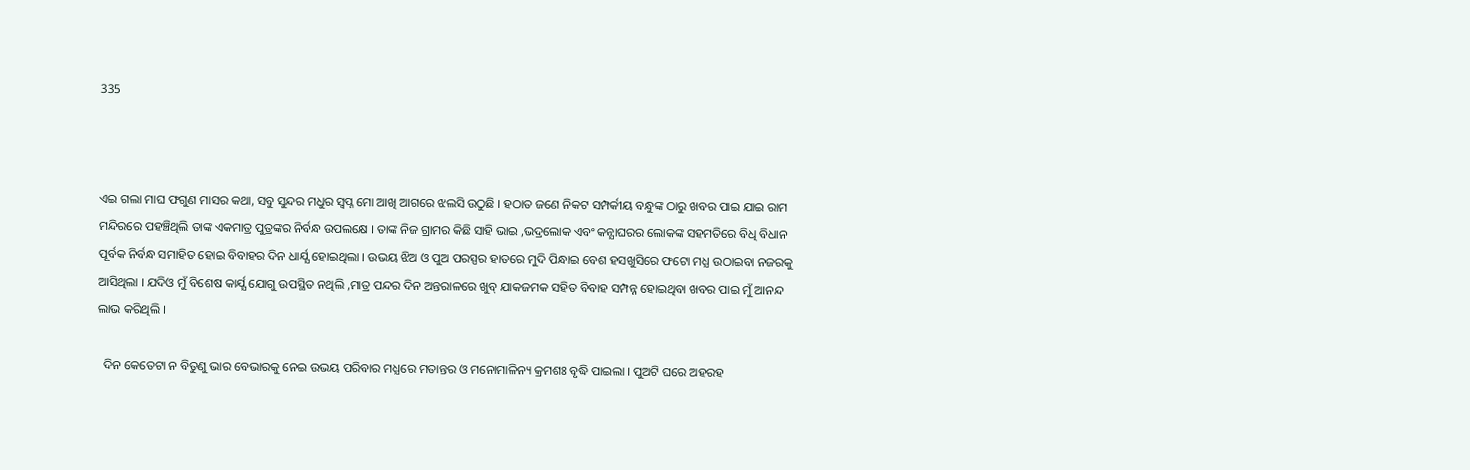335



ଏଇ ଗଲା ମାଘ ଫଗୁଣ ମାସର କଥା, ସବୁ ସୁନ୍ଦର ମଧୁର ସ୍ବପ୍ନ ମୋ ଆଖି ଆଗରେ ଝଲସି ଉଠୁଛି । ହଠାତ ଜଣେ ନିକଟ ସମ୍ପର୍କୀୟ ବନ୍ଧୁଙ୍କ ଠାରୁ ଖବର ପାଇ ଯାଇ ରାମ ମନ୍ଦିରରେ ପହଞ୍ଚିଥିଲି ତାଙ୍କ ଏକମାତ୍ର ପୁତ୍ରଙ୍କର ନିର୍ବନ୍ଧ ଉପଲକ୍ଷେ । ତାଙ୍କ ନିଜ ଗ୍ରାମର କିଛି ସାହି ଭାଇ ,ଭଦ୍ରଲୋକ ଏବଂ କନ୍ଯାଘରର ଲୋକଙ୍କ ସହମତିରେ ବିଧି ବିଧାନ ପୂର୍ବକ ନିର୍ବନ୍ଧ ସମାହିତ ହୋଇ ବିବାହର ଦିନ ଧାର୍ଯ୍ଯ ହୋଇଥିଲା । ଉଭୟ ଝିଅ ଓ ପୁଅ ପରସ୍ପର ହାତରେ ମୁଦି ପିନ୍ଧାଇ ବେଶ ହସଖୁସିରେ ଫଟୋ ମଧ୍ଯ ଉଠାଇବା ନଜରକୁ ଆସିଥିଲା । ଯଦିଓ ମୁଁ ବିଶେଷ କାର୍ଯ୍ଯ ଯୋଗୁ ଉପସ୍ଥିତ ନଥିଲି ,ମାତ୍ର ପନ୍ଦର ଦିନ ଅନ୍ତରାଳରେ ଖୁବ୍ ଯାକଜମକ ସହିତ ବିବାହ ସମ୍ପନ୍ନ ହୋଇଥିବା ଖବର ପାଇ ମୁଁ ଆନନ୍ଦ ଲାଭ କରିଥିଲି ।

  ଦିନ କେତେଟା ନ ବିତୁଣୁ ଭାର ବେଭାରକୁ ନେଇ ଉଭୟ ପରିବାର ମଧ୍ଯରେ ମତାନ୍ତର ଓ ମନୋମାଳିନ୍ୟ କ୍ରମଶଃ ବୃଦ୍ଧି ପାଇଲା । ପୁଅଟି ଘରେ ଅହରହ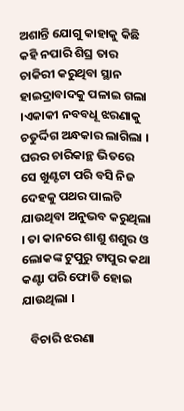ଅଶାନ୍ତି ଯୋଗୁ କାହାକୁ କିଛି କହି ନପାରି ଶିଘ୍ର ତାର ଚାକିରୀ କରୁଥିବା ସ୍ଥାନ ହାଇଦ୍ରାବାଦକୁ ପଳାଇ ଗଲା ।ଏକାକୀ ନବବଧୂ ଝରଣାକୁ ଚତୁର୍ଦ୍ଦିଗ ଅନ୍ଧକାର ଲାଗିଲା । ଘରର ଚାରିକାନ୍ଥ ଭିତରେ ସେ ଖୁଣ୍ଟଟା ପରି ବସି ନିଜ ଦେହକୁ ପଥର ପାଲଟି ଯାଉଥିବା ଅନୁଭବ କରୁଥିଲା । ତା କାନରେ ଶାଶୁ ଶଶୁର ଓ ଲୋକଙ୍କ ଟୁପୁରୁ ଟାପୁର କଥା କଣ୍ଟା ପରି ଫୋଡି ହୋଇ ଯାଉଥିଲା ।

   ବିଚାରି ଝରଣା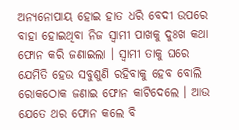ଅନ୍ଯନୋପାୟ ହୋଇ ହାତ ଧରି ବେଦୀ ଉପରେ ବାହା ହୋଇଥିବା ନିଜ ସ୍ବାମୀ ପାଖକୁ ଦୁଃଖ କଥା ଫୋନ କରି ଜଣାଇଲା । ସ୍ବାମୀ ତାକୁ ଘରେ ଯେମିତି ହେଉ ସବୁଶୁଣି ରହିବାକୁ ହେବ ବୋଲି ରୋକଠୋକ ଜଣାଇ ଫୋନ କାଟିଦେଲେ । ଆଉ ଯେତେ ଥର ଫୋନ କଲେ ବି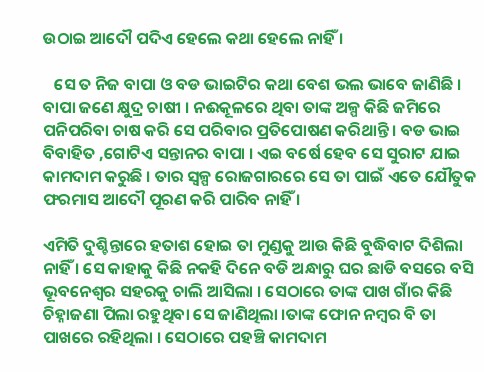ଉଠାଇ ଆଦୌ ପଦିଏ ହେଲେ କଥା ହେଲେ ନାହିଁ ।

   ସେ ତ ନିଜ ବାପା ଓ ବଡ ଭାଇଟିର କଥା ବେଶ ଭଲ ଭାବେ ଜାଣିଛି । ବାପା ଜଣେ କ୍ଷୁଦ୍ର ଚାଷୀ । ନଈକୂଳରେ ଥିବା ତାଙ୍କ ଅଳ୍ପ କିଛି ଜମିରେ ପନିପରିବା ଚାଷ କରି ସେ ପରିବାର ପ୍ରତିପୋଷଣ କରିଥାନ୍ତି । ବଡ ଭାଇ ବିବାହିତ ,ଗୋଟିଏ ସନ୍ତାନର ବାପା । ଏଇ ବର୍ଷେ ହେବ ସେ ସୁରାଟ ଯାଇ କାମଦାମ କରୁଛି । ତାର ସ୍ବଳ୍ପ ରୋଜଗାରରେ ସେ ତା ପାଇଁ ଏତେ ଯୌତୁକ ଫରମାସ ଆଦୌ ପୂରଣ କରି ପାରିବ ନାହିଁ ।

ଏମିତି ଦୁଶ୍ଚିନ୍ତାରେ ହତାଶ ହୋଇ ତା ମୁଣ୍ଡକୁ ଆଉ କିଛି ବୁଦ୍ଧିବାଟ ଦିଶିଲା ନାହିଁ । ସେ କାହାକୁ କିଛି ନକହି ଦିନେ ବଡି ଅନ୍ଧାରୁ ଘର ଛାଡି ବସରେ ବସି ଭୂବନେଶ୍ବର ସହରକୁ ଚାଲି ଆସିଲା । ସେଠାରେ ତାଙ୍କ ପାଖ ଗାଁର କିଛି ଚିହ୍ନାଜଣା ପିଲା ରହୁଥିବା ସେ ଜାଣିଥିଲା ।ତାଙ୍କ ଫୋନ ନମ୍ବର ବି ତା ପାଖରେ ରହିଥିଲା । ସେଠାରେ ପହଞ୍ଚି କାମଦାମ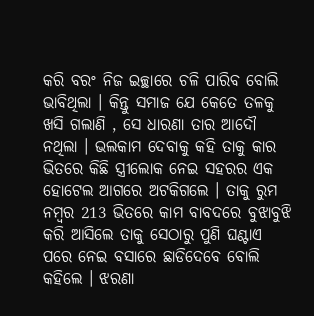କରି ବରଂ ନିଜ ଇଚ୍ଛାରେ ଚଳି ପାରିବ ବୋଲି ଭାବିଥିଲା । କିନ୍ତୁ ସମାଜ ଯେ କେତେ ତଳକୁ ଖସି ଗଲାଣି , ସେ ଧାରଣା ତାର ଆଦୌ ନଥିଲା । ଭଲକାମ ଦେବାକୁ କହି ତାକୁ କାର ଭିତରେ କିଛି ସ୍ତ୍ରୀଲୋକ ନେଇ ସହରର ଏକ ହୋଟେଲ ଆଗରେ ଅଟକିଗଲେ । ତାକୁ ରୁମ ନମ୍ବର 213 ଭିତରେ କାମ ବାବଦରେ ବୁଝାବୁଝି କରି ଆସିଲେ ତାକୁ ସେଠାରୁ ପୁଣି ଘଣ୍ଟାଏ ପରେ ନେଇ ବସାରେ ଛାଡିଦେବେ ବୋଲି କହିଲେ । ଝରଣା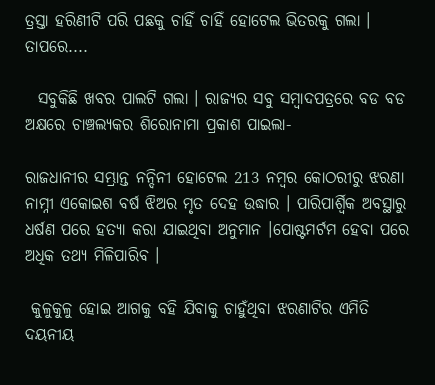ତ୍ରସ୍ତା ହରିଣୀଟି ପରି ପଛକୁ ଚାହିଁ ଚାହିଁ ହୋଟେଲ ଭିତରକୁ ଗଲା । ତାପରେ....

  ସବୁକିଛି ଖବର ପାଲଟି ଗଲା । ରାଜ୍ଯର ସବୁ ସମ୍ବାଦପତ୍ରରେ ବଡ ବଡ ଅକ୍ଷରେ ଚାଞ୍ଚଲ୍ଯକର ଶିରୋନାମା ପ୍ରକାଶ ପାଇଲା-

ରାଜଧାନୀର ସମ୍ଭ୍ରାନ୍ତ ନନ୍ଦିନୀ ହୋଟେଲ 213 ନମ୍ବର କୋଠରୀରୁ ଝରଣା ନାମ୍ନୀ ଏକୋଇଶ ବର୍ଷ ଝିଅର ମୃତ ଦେହ ଉଦ୍ଧାର । ପାରିପାର୍ଶ୍ବିକ ଅବସ୍ଥାରୁ ଧର୍ଷଣ ପରେ ହତ୍ଯା କରା ଯାଇଥିବା ଅନୁମାନ ।ପୋଷ୍ଟମର୍ଟମ ହେବା ପରେ ଅଧିକ ତଥ୍ଯ ମିଳିପାରିବ ।

 କୁଳୁକୁଳୁ ହୋଇ ଆଗକୁ ବହି ଯିବାକୁ ଚାହୁଁଥିବା ଝରଣାଟିର ଏମିତି ଦୟନୀୟ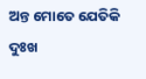ଅନ୍ତ ମୋତେ ଯେତିକି ଦୁଃଖ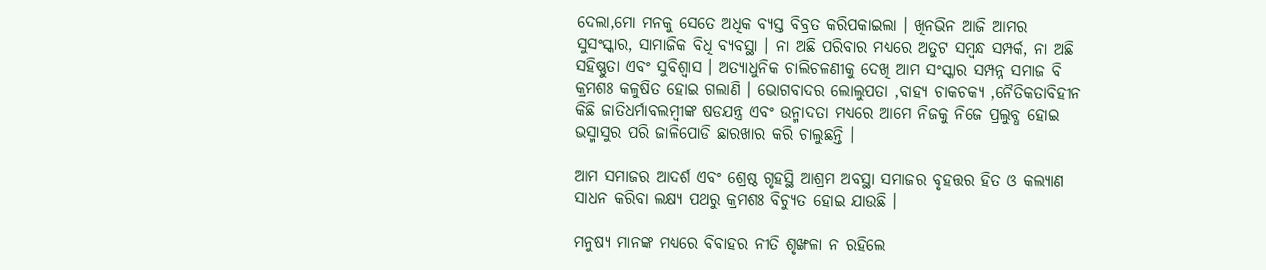ଦେଲା,ମୋ ମନକୁ ସେତେ ଅଧିକ ବ୍ଯସ୍ତ ବିବ୍ରତ କରିପକାଇଲା । ଖିନଭିନ ଆଜି ଆମର ସୁସଂସ୍କାର, ସାମାଜିକ ବିଧି ବ୍ଯବସ୍ଥା । ନା ଅଛି ପରିବାର ମଧ୍ଯରେ ଅତୁଟ ସମ୍ବନ୍ଧ ସମ୍ପର୍କ, ନା ଅଛି ସହିଷ୍ଣୁତା ଏବଂ ସୁବିଶ୍ବାସ । ଅତ୍ଯାଧୁନିକ ଚାଲିଚଳଣୀକୁ ଦେଖି ଆମ ସଂସ୍କାର ସମ୍ପନ୍ନ ସମାଜ ବି କ୍ରମଶଃ କଳୁଷିତ ହୋଇ ଗଲାଣି । ଭୋଗବାଦର ଲୋଲୁପତା ,ବାହ୍ଯ ଚାକଚକ୍ଯ ,ନୈତିକତାବିହୀନ କିଛି ଜାତିଧର୍ମାବଲମ୍ବୀଙ୍କ ଷଡଯନ୍ତ୍ର ଏବଂ ଉନ୍ମାଦତା ମଧ୍ଯରେ ଆମେ ନିଜକୁ ନିଜେ ପ୍ରଲୁବ୍ଧ ହୋଇ ଭସ୍ମାସୁର ପରି ଜାଳିପୋଡି ଛାରଖାର କରି ଚାଲୁଛନ୍ତି ।

ଆମ ସମାଜର ଆଦର୍ଶ ଏବଂ ଶ୍ରେଷ୍ଠ ଗୃହସ୍ଥି ଆଶ୍ରମ ଅବସ୍ଥା ସମାଜର ବୃହତ୍ତର ହିତ ଓ କଲ୍ଯାଣ ସାଧନ କରିବା ଲକ୍ଷ୍ଯ ପଥରୁ କ୍ରମଶଃ ବିଚ୍ଯୁତ ହୋଇ ଯାଉଛି ।

ମନୁଷ୍ଯ ମାନଙ୍କ ମଧ୍ଯରେ ବିବାହର ନୀତି ଶୃଙ୍ଖଳା ନ ରହିଲେ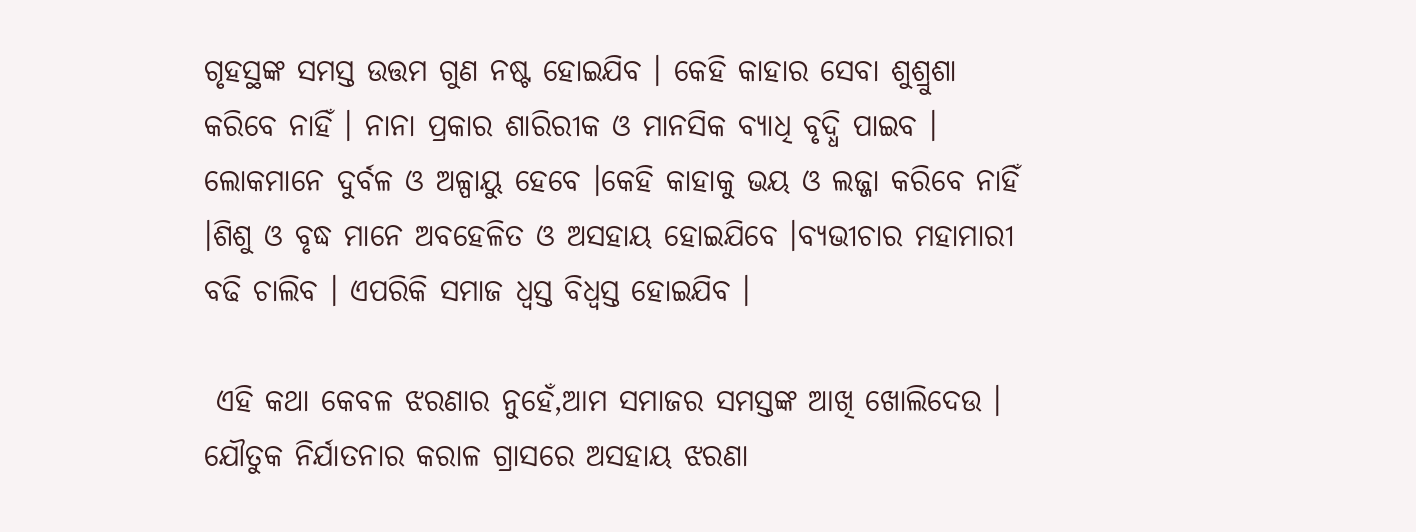ଗୃହସ୍ଥଙ୍କ ସମସ୍ତ ଉତ୍ତମ ଗୁଣ ନଷ୍ଟ ହୋଇଯିବ । କେହି କାହାର ସେବା ଶୁଶ୍ରୁଶା କରିବେ ନାହିଁ । ନାନା ପ୍ରକାର ଶାରିରୀକ ଓ ମାନସିକ ବ୍ଯାଧି ବୃଦ୍ଧି ପାଇବ । ଲୋକମାନେ ଦୁର୍ବଳ ଓ ଅଳ୍ପାୟୁ ହେବେ ।କେହି କାହାକୁ ଭୟ ଓ ଲଜ୍ଜା କରିବେ ନାହିଁ ।ଶିଶୁ ଓ ବୃଦ୍ଧ ମାନେ ଅବହେଳିତ ଓ ଅସହାୟ ହୋଇଯିବେ ।ବ୍ଯଭୀଚାର ମହାମାରୀ ବଢି ଚାଲିବ । ଏପରିକି ସମାଜ ଧ୍ବସ୍ତ ବିଧ୍ବସ୍ତ ହୋଇଯିବ ।

 ଏହି କଥା କେବଳ ଝରଣାର ନୁହେଁ,ଆମ ସମାଜର ସମସ୍ତଙ୍କ ଆଖି ଖୋଲିଦେଉ । ଯୌତୁକ ନିର୍ଯାତନାର କରାଳ ଗ୍ରାସରେ ଅସହାୟ ଝରଣା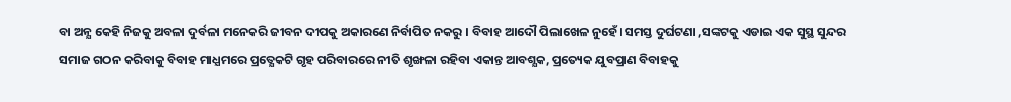ବା ଅନ୍ଯ କେହି ନିଜକୁ ଅବଳା ଦୁର୍ବଳା ମନେକରି ଜୀବନ ଦୀପକୁ ଅକାରଣେ ନିର୍ବାପିତ ନକରୁ । ବିବାହ ଆଦୌ ପିଲାଖେଳ ନୁହେଁ। ସମସ୍ତ ଦୁର୍ଘଟଣା ,ସଙ୍କଟକୁ ଏଡାଇ ଏକ ସୁସ୍ଥ ସୁନ୍ଦର ସମାଜ ଗଠନ କରିବାକୁ ବିବାହ ମାଧ୍ଯମରେ ପ୍ରତ୍ଯେକଟି ଗୃହ ପରିବାରରେ ନୀତି ଶୃଙ୍ଖଳା ରହିବା ଏକାନ୍ତ ଆବଶ୍ଯକ, ପ୍ରତ୍ୟେକ ଯୁବପ୍ରାଣ ବିବାହକୁ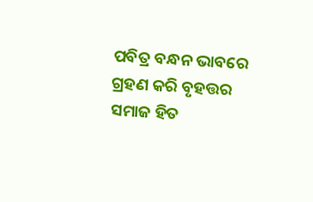ପବିତ୍ର ବନ୍ଧନ ଭାବରେ ଗ୍ରହଣ କରି ବୃହତ୍ତର ସମାଜ ହିତ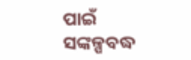ପାଇଁ ସଙ୍କଳ୍ପବଦ୍ଧ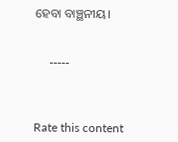ହେବା ବାଞ୍ଛନୀୟ।


     -----



Rate this content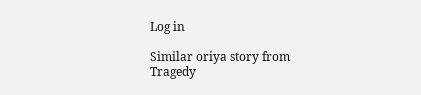Log in

Similar oriya story from Tragedy